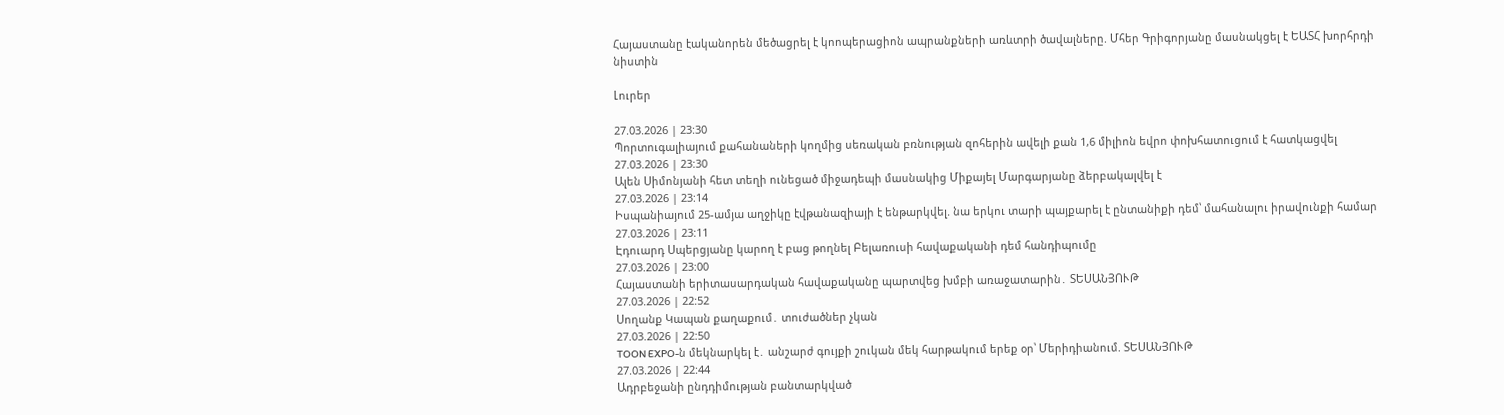Հայաստանը էականորեն մեծացրել է կոոպերացիոն ապրանքների առևտրի ծավալները. Մհեր Գրիգորյանը մասնակցել է ԵԱՏՀ խորհրդի նիստին

Լուրեր

27.03.2026 | 23:30
Պորտուգալիայում քահանաների կողմից սեռական բռնության զոհերին ավելի քան 1,6 միլիոն եվրո փոխհատուցում է հատկացվել
27.03.2026 | 23:30
Ալեն Սիմոնյանի հետ տեղի ունեցած միջադեպի մասնակից Միքայել Մարգարյանը ձերբակալվել է
27.03.2026 | 23:14
Իսպանիայում 25-ամյա աղջիկը էվթանազիայի է ենթարկվել. նա երկու տարի պայքարել է ընտանիքի դեմ՝ մահանալու իրավունքի համար
27.03.2026 | 23:11
Էդուարդ Սպերցյանը կարող է բաց թողնել Բելառուսի հավաքականի դեմ հանդիպումը
27.03.2026 | 23:00
Հայաստանի երիտասարդական հավաքականը պարտվեց խմբի առաջատարին․ ՏԵՍԱՆՅՈՒԹ
27.03.2026 | 22:52
Սողանք Կապան քաղաքում․ տուժածներ չկան
27.03.2026 | 22:50
TOON EXPO-ն մեկնարկել է․ անշարժ գույքի շուկան մեկ հարթակում երեք օր՝ Մերիդիանում. ՏԵՍԱՆՅՈՒԹ
27.03.2026 | 22:44
Ադրբեջանի ընդդիմության բանտարկված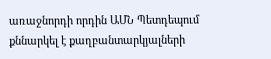առաջնորդի որդին ԱՄՆ Պետդեպում քննարկել է քաղբանտարկյալների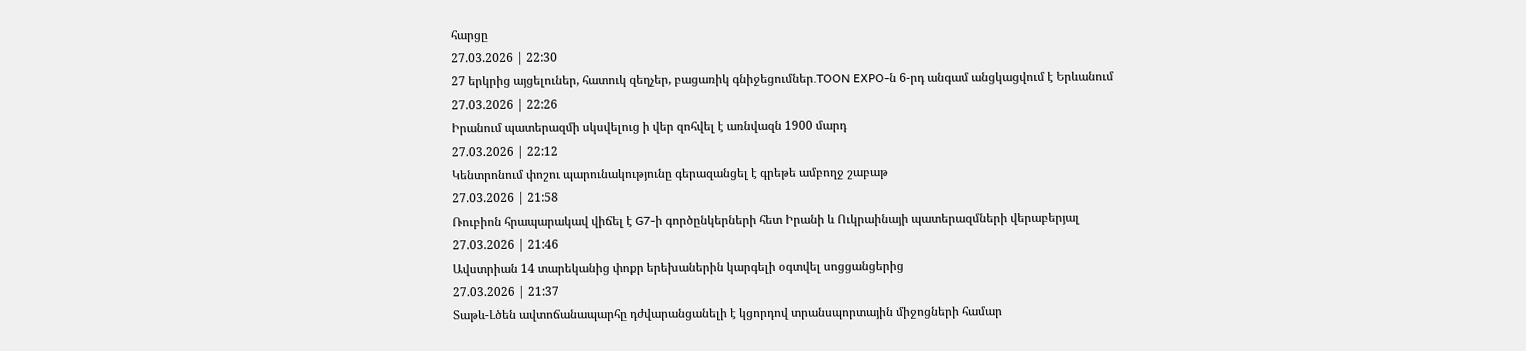հարցը
27.03.2026 | 22:30
27 երկրից այցելուներ, հատուկ զեղչեր, բացառիկ գնիջեցումներ․TOON EXPO-ն 6-րդ անգամ անցկացվում է Երևանում
27.03.2026 | 22:26
Իրանում պատերազմի սկսվելուց ի վեր զոհվել է առնվազն 1900 մարդ
27.03.2026 | 22:12
Կենտրոնում փոշու պարունակությունը գերազանցել է գրեթե ամբողջ շաբաթ
27.03.2026 | 21:58
Ռուբիոն հրապարակավ վիճել է G7-ի գործընկերների հետ Իրանի և Ուկրաինայի պատերազմների վերաբերյալ
27.03.2026 | 21:46
Ավստրիան 14 տարեկանից փոքր երեխաներին կարգելի օգտվել սոցցանցերից
27.03.2026 | 21:37
Տաթև-Լծեն ավտոճանապարհը դժվարանցանելի է կցորդով տրանսպորտային միջոցների համար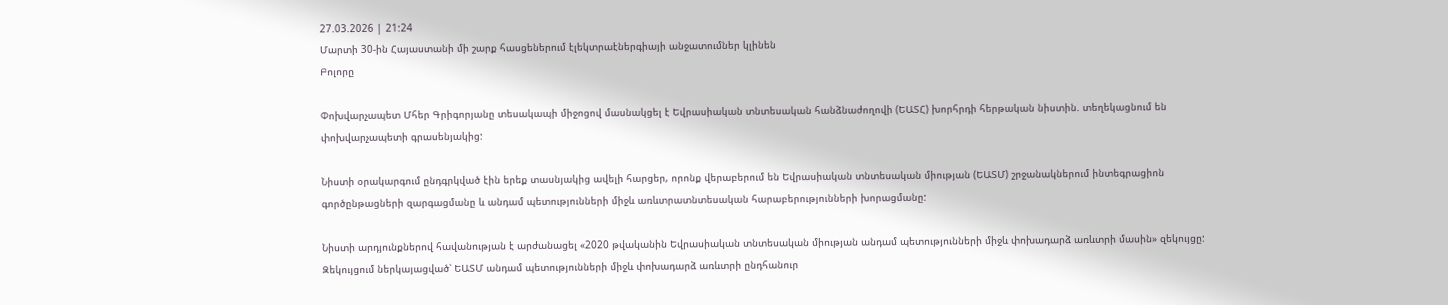27.03.2026 | 21:24
Մարտի 30-ին Հայաստանի մի շարք հասցեներում էլեկտրաէներգիայի անջատումներ կլինեն
Բոլորը

Փոխվարչապետ Մհեր Գրիգորյանը տեսակապի միջոցով մասնակցել է Եվրասիական տնտեսական հանձնաժողովի (ԵԱՏՀ) խորհրդի հերթական նիստին. տեղեկացնում են փոխվարչապետի գրասենյակից:

Նիստի օրակարգում ընդգրկված էին երեք տասնյակից ավելի հարցեր, որոնք վերաբերում են Եվրասիական տնտեսական միության (ԵԱՏՄ) շրջանակներում ինտեգրացիոն գործընթացների զարգացմանը և անդամ պետությունների միջև առևտրատնտեսական հարաբերությունների խորացմանը:

Նիստի արդյունքներով հավանության է արժանացել «2020 թվականին Եվրասիական տնտեսական միության անդամ պետությունների միջև փոխադարձ առևտրի մասին» զեկույցը: Զեկույցում ներկայացված՝ ԵԱՏՄ անդամ պետությունների միջև փոխադարձ առևտրի ընդհանուր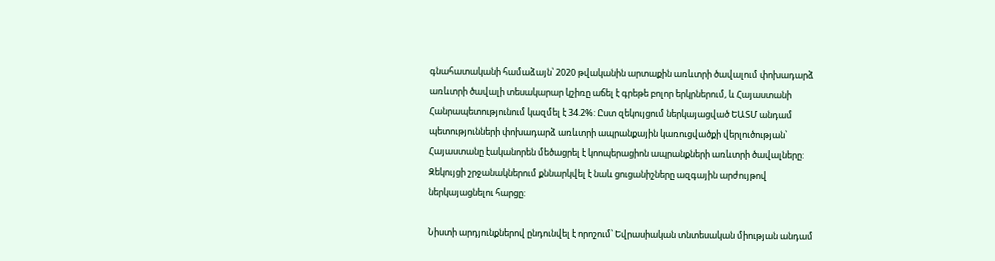գնահատականի համաձայն՝ 2020 թվականին արտաքին առևտրի ծավալում փոխադարձ առևտրի ծավալի տեսակարար կշիռը աճել է գրեթե բոլոր երկրներում, և Հայաստանի Հանրապետությունում կազմել է 34.2%: Ըստ զեկույցում ներկայացված ԵԱՏՄ անդամ պետությունների փոխադարձ առևտրի ապրանքային կառուցվածքի վերլուծության՝ Հայաստանը էականորեն մեծացրել է կոոպերացիոն ապրանքների առևտրի ծավալները: Զեկույցի շրջանակներում քննարկվել է նաև ցուցանիշները ազգային արժույթով ներկայացնելու հարցը:

Նիստի արդյունքներով ընդունվել է որոշում՝ Եվրասիական տնտեսական միության անդամ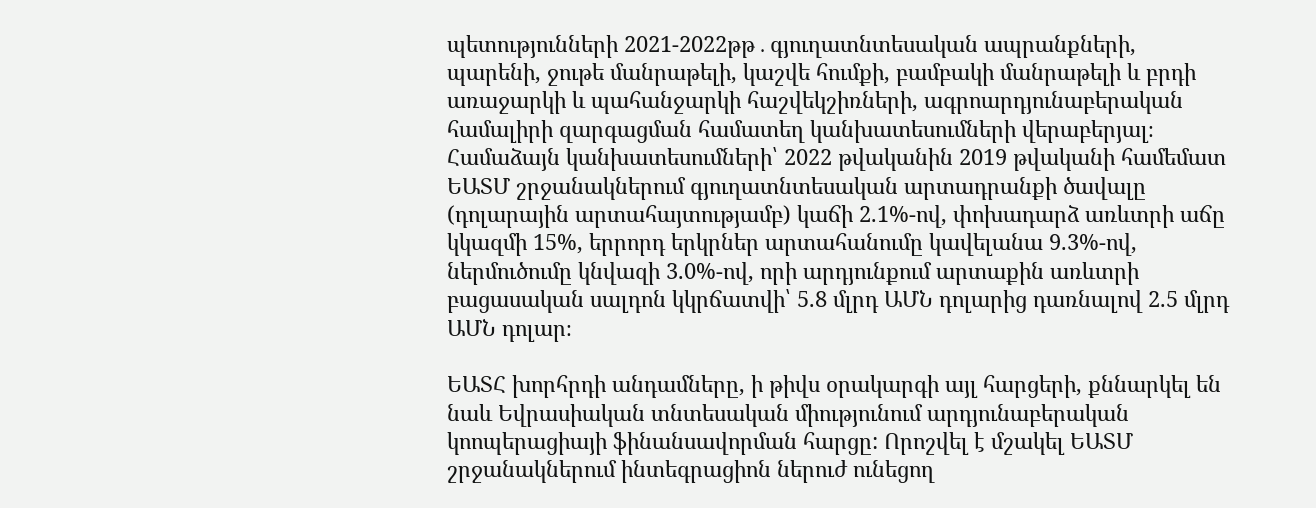պետությունների 2021-2022թթ․գյուղատնտեսական ապրանքների, պարենի, ջութե մանրաթելի, կաշվե հումքի, բամբակի մանրաթելի և բրդի առաջարկի և պահանջարկի հաշվեկշիռների, ագրոարդյունաբերական համալիրի զարգացման համատեղ կանխատեսումների վերաբերյալ։ Համաձայն կանխատեսումների՝ 2022 թվականին 2019 թվականի համեմատ ԵԱՏՄ շրջանակներում գյուղատնտեսական արտադրանքի ծավալը (դոլարային արտահայտությամբ) կաճի 2.1%-ով, փոխադարձ առևտրի աճը կկազմի 15%, երրորդ երկրներ արտահանումը կավելանա 9.3%-ով, ներմուծումը կնվազի 3.0%-ով, որի արդյունքում արտաքին առևտրի բացասական սալդոն կկրճատվի՝ 5.8 մլրդ ԱՄՆ դոլարից դառնալով 2.5 մլրդ ԱՄՆ դոլար։

ԵԱՏՀ խորհրդի անդամները, ի թիվս օրակարգի այլ հարցերի, քննարկել են նաև Եվրասիական տնտեսական միությունում արդյունաբերական կոոպերացիայի ֆինանսավորման հարցը: Որոշվել է մշակել ԵԱՏՄ շրջանակներում ինտեգրացիոն ներուժ ունեցող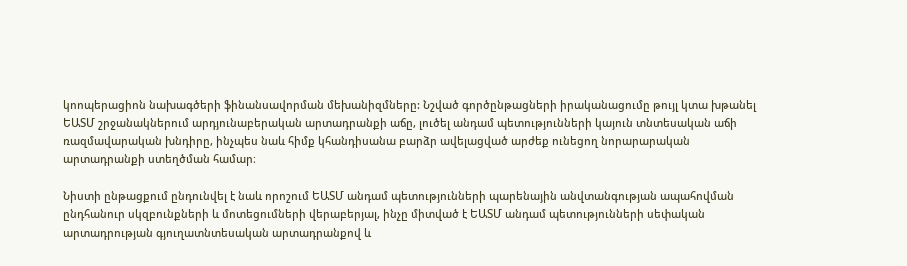կոոպերացիոն նախագծերի ֆինանսավորման մեխանիզմները: Նշված գործընթացների իրականացումը թույլ կտա խթանել ԵԱՏՄ շրջանակներում արդյունաբերական արտադրանքի աճը, լուծել անդամ պետությունների կայուն տնտեսական աճի ռազմավարական խնդիրը, ինչպես նաև հիմք կհանդիսանա բարձր ավելացված արժեք ունեցող նորարարական արտադրանքի ստեղծման համար։

Նիստի ընթացքում ընդունվել է նաև որոշում ԵԱՏՄ անդամ պետությունների պարենային անվտանգության ապահովման ընդհանուր սկզբունքների և մոտեցումների վերաբերյալ, ինչը միտված է ԵԱՏՄ անդամ պետությունների սեփական արտադրության գյուղատնտեսական արտադրանքով և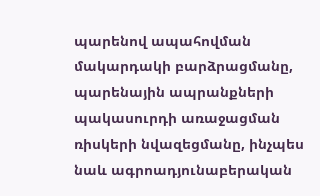պարենով ապահովման մակարդակի բարձրացմանը, պարենային ապրանքների պակասուրդի առաջացման ռիսկերի նվազեցմանը, ինչպես նաև ագրոադյունաբերական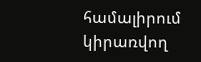համալիրում կիրառվող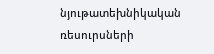նյութատեխնիկական ռեսուրսների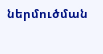ներմուծման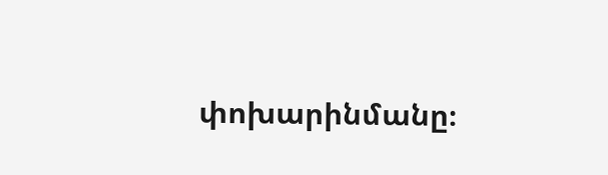փոխարինմանը։